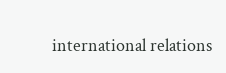international relations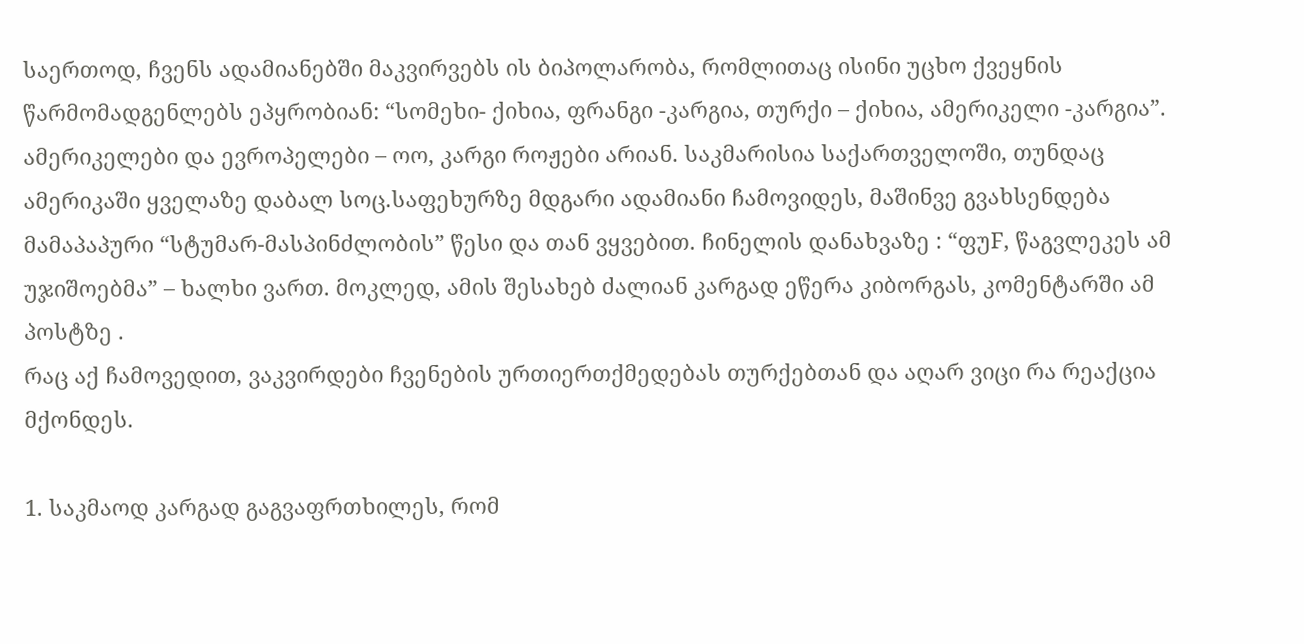საერთოდ, ჩვენს ადამიანებში მაკვირვებს ის ბიპოლარობა, რომლითაც ისინი უცხო ქვეყნის წარმომადგენლებს ეპყრობიან: “სომეხი- ქიხია, ფრანგი -კარგია, თურქი – ქიხია, ამერიკელი -კარგია”.  ამერიკელები და ევროპელები – ოო, კარგი როჟები არიან. საკმარისია საქართველოში, თუნდაც ამერიკაში ყველაზე დაბალ სოც.საფეხურზე მდგარი ადამიანი ჩამოვიდეს, მაშინვე გვახსენდება მამაპაპური “სტუმარ-მასპინძლობის” წესი და თან ვყვებით. ჩინელის დანახვაზე : “ფუF, წაგვლეკეს ამ უჯიშოებმა” – ხალხი ვართ. მოკლედ, ამის შესახებ ძალიან კარგად ეწერა კიბორგას, კომენტარში ამ პოსტზე .
რაც აქ ჩამოვედით, ვაკვირდები ჩვენების ურთიერთქმედებას თურქებთან და აღარ ვიცი რა რეაქცია მქონდეს.

1. საკმაოდ კარგად გაგვაფრთხილეს, რომ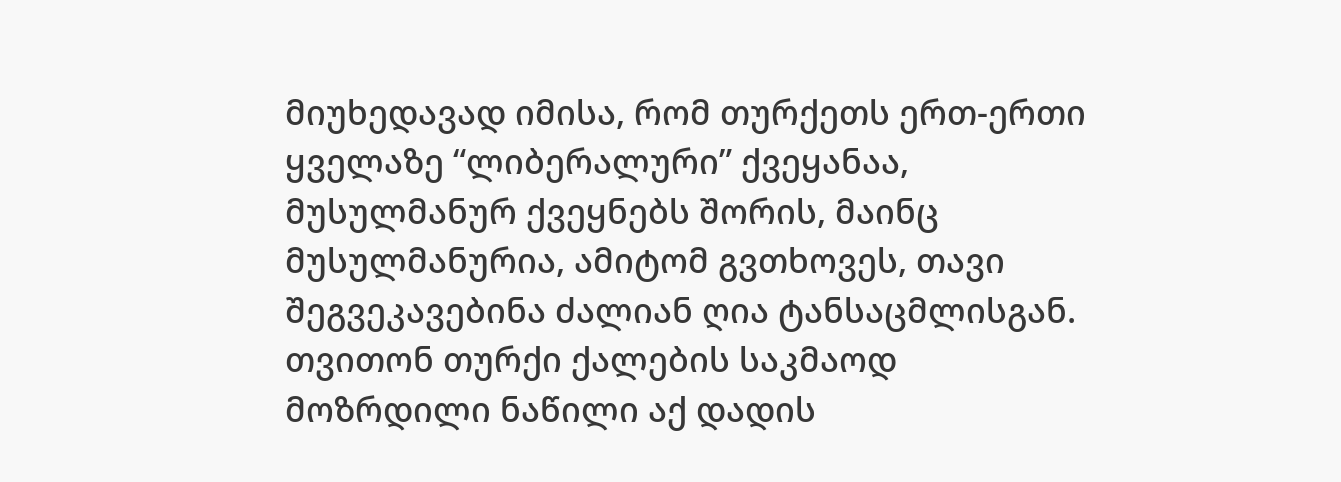მიუხედავად იმისა, რომ თურქეთს ერთ-ერთი ყველაზე “ლიბერალური” ქვეყანაა, მუსულმანურ ქვეყნებს შორის, მაინც მუსულმანურია, ამიტომ გვთხოვეს, თავი შეგვეკავებინა ძალიან ღია ტანსაცმლისგან.  თვითონ თურქი ქალების საკმაოდ მოზრდილი ნაწილი აქ დადის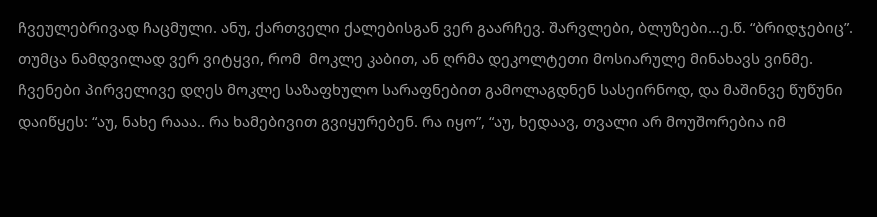ჩვეულებრივად ჩაცმული. ანუ, ქართველი ქალებისგან ვერ გაარჩევ. შარვლები, ბლუზები…ე.წ. “ბრიდჯებიც”. თუმცა ნამდვილად ვერ ვიტყვი, რომ  მოკლე კაბით, ან ღრმა დეკოლტეთი მოსიარულე მინახავს ვინმე.
ჩვენები პირველივე დღეს მოკლე საზაფხულო სარაფნებით გამოლაგდნენ სასეირნოდ, და მაშინვე წუწუნი დაიწყეს: “აუ, ნახე რააა.. რა ხამებივით გვიყურებენ. რა იყო”, “აუ, ხედაავ, თვალი არ მოუშორებია იმ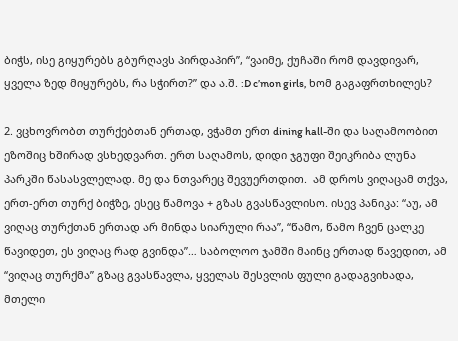ბიჭს, ისე გიყურებს გბურღავს პირდაპირ”, “ვაიმე, ქუჩაში რომ დავდივარ, ყველა ზედ მიყურებს, რა სჭირთ?” და ა.შ. :D c’mon girls, ხომ გაგაფრთხილეს?

2. ვცხოვრობთ თურქებთან ერთად, ვჭამთ ერთ dining hall-ში და საღამოობით ეზოშიც ხშირად ვსხედვართ. ერთ საღამოს, დიდი ჯგუფი შეიკრიბა ლუნა პარკში წასასვლელად. მე და ნთვარეც შევუერთდით.  ამ დროს ვიღაცამ თქვა, ერთ-ერთ თურქ ბიჭზე, ესეც წამოვა + გზას გვასწავლისო. ისევ პანიკა: “აუ, ამ ვიღაც თურქთან ერთად არ მინდა სიარული რაა”, “წამო, წამო ჩვენ ცალკე წავიდეთ, ეს ვიღაც რად გვინდა”… საბოლოო ჯამში მაინც ერთად წავედით, ამ “ვიღაც თურქმა” გზაც გვასწავლა, ყველას შესვლის ფული გადაგვიხადა,  მთელი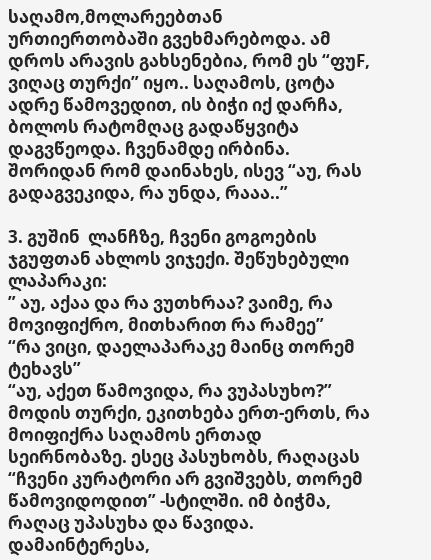საღამო,მოლარეებთან ურთიერთობაში გვეხმარებოდა. ამ დროს არავის გახსენებია, რომ ეს “ფუF, ვიღაც თურქი” იყო.. საღამოს, ცოტა ადრე წამოვედით, ის ბიჭი იქ დარჩა, ბოლოს რატომღაც გადაწყვიტა დაგვწეოდა. ჩვენამდე ირბინა. შორიდან რომ დაინახეს, ისევ “აუ, რას გადაგვეკიდა, რა უნდა, რააა..”

3. გუშინ  ლანჩზე, ჩვენი გოგოების ჯგუფთან ახლოს ვიჯექი. შეწუხებული ლაპარაკი:
” აუ, აქაა და რა ვუთხრაა? ვაიმე, რა მოვიფიქრო, მითხარით რა რამეე”
“რა ვიცი, დაელაპარაკე მაინც თორემ ტეხავს”
“აუ, აქეთ წამოვიდა, რა ვუპასუხო?”
მოდის თურქი, ეკითხება ერთ-ერთს, რა მოიფიქრა საღამოს ერთად სეირნობაზე. ესეც პასუხობს, რაღაცას “ჩვენი კურატორი არ გვიშვებს, თორემ წამოვიდოდით” -სტილში. იმ ბიჭმა, რაღაც უპასუხა და წავიდა.
დამაინტერესა,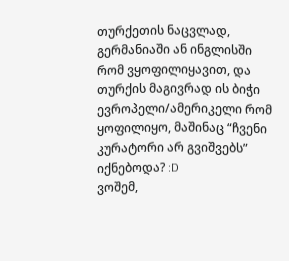თურქეთის ნაცვლად, გერმანიაში ან ინგლისში რომ ვყოფილიყავით, და თურქის მაგივრად ის ბიჭი ევროპელი/ამერიკელი რომ ყოფილიყო, მაშინაც “ჩვენი კურატორი არ გვიშვებს” იქნებოდა? :D
ვოშემ,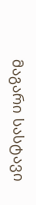მაგარი სასტავი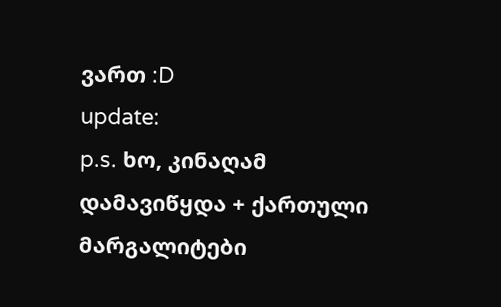ვართ :D
update:
p.s. ხო, კინაღამ დამავიწყდა + ქართული მარგალიტები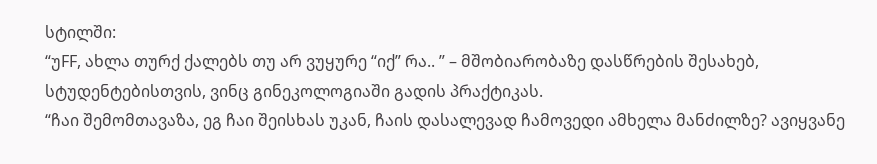სტილში:
“უFF, ახლა თურქ ქალებს თუ არ ვუყურე “იქ” რა.. ” – მშობიარობაზე დასწრების შესახებ, სტუდენტებისთვის, ვინც გინეკოლოგიაში გადის პრაქტიკას.
“ჩაი შემომთავაზა, ეგ ჩაი შეისხას უკან, ჩაის დასალევად ჩამოვედი ამხელა მანძილზე? ავიყვანე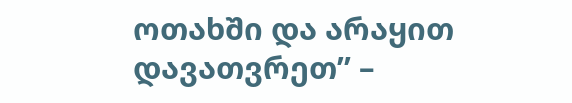ოთახში და არაყით დავათვრეთ” –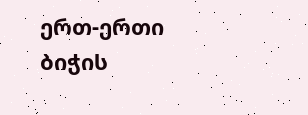ერთ-ერთი ბიჭის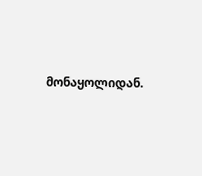მონაყოლიდან.